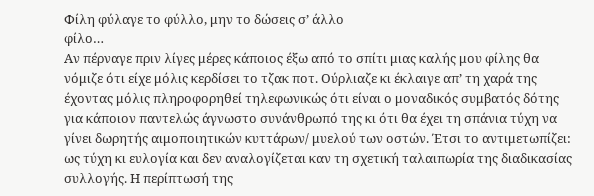Φίλη φύλαγε το φύλλο, μην το δώσεις σ’ άλλο
φίλο…
Αν πέρναγε πριν λίγες μέρες κάποιος έξω από το σπίτι μιας καλής μου φίλης θα νόμιζε ότι είχε μόλις κερδίσει το τζακ ποτ. Ούρλιαζε κι έκλαιγε απ’ τη χαρά της έχοντας μόλις πληροφορηθεί τηλεφωνικώς ότι είναι ο μοναδικός συμβατός δότης για κάποιον παντελώς άγνωστο συνάνθρωπό της κι ότι θα έχει τη σπάνια τύχη να γίνει δωρητής αιμοποιητικών κυττάρων/ μυελού των οστών. Έτσι το αντιμετωπίζει: ως τύχη κι ευλογία και δεν αναλογίζεται καν τη σχετική ταλαιπωρία της διαδικασίας συλλογής. Η περίπτωσή της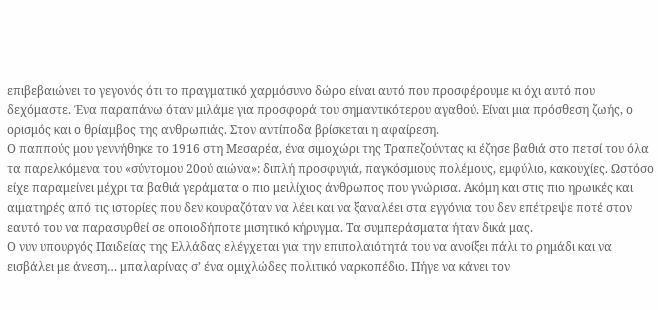επιβεβαιώνει το γεγονός ότι το πραγματικό χαρμόσυνο δώρο είναι αυτό που προσφέρουμε κι όχι αυτό που δεχόμαστε. Ένα παραπάνω όταν μιλάμε για προσφορά του σημαντικότερου αγαθού. Είναι μια πρόσθεση ζωής, ο ορισμός και ο θρίαμβος της ανθρωπιάς. Στον αντίποδα βρίσκεται η αφαίρεση.
Ο παππούς μου γεννήθηκε το 1916 στη Μεσαρέα, ένα σιμοχώρι της Τραπεζούντας κι έζησε βαθιά στο πετσί του όλα τα παρελκόμενα του «σύντομου 20ού αιώνα»: διπλή προσφυγιά, παγκόσμιους πολέμους, εμφύλιο, κακουχίες. Ωστόσο είχε παραμείνει μέχρι τα βαθιά γεράματα ο πιο μειλίχιος άνθρωπος που γνώρισα. Ακόμη και στις πιο ηρωικές και αιματηρές από τις ιστορίες που δεν κουραζόταν να λέει και να ξαναλέει στα εγγόνια του δεν επέτρεψε ποτέ στον εαυτό του να παρασυρθεί σε οποιοδήποτε μισητικό κήρυγμα. Τα συμπεράσματα ήταν δικά μας.
Ο νυν υπουργός Παιδείας της Ελλάδας ελέγχεται για την επιπολαιότητά του να ανοίξει πάλι το ρημάδι και να εισβάλει με άνεση… μπαλαρίνας σ’ ένα ομιχλώδες πολιτικό ναρκοπέδιο. Πήγε να κάνει τον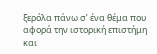ξερόλα πάνω σ’ ένα θέμα που αφορά την ιστορική επιστήμη και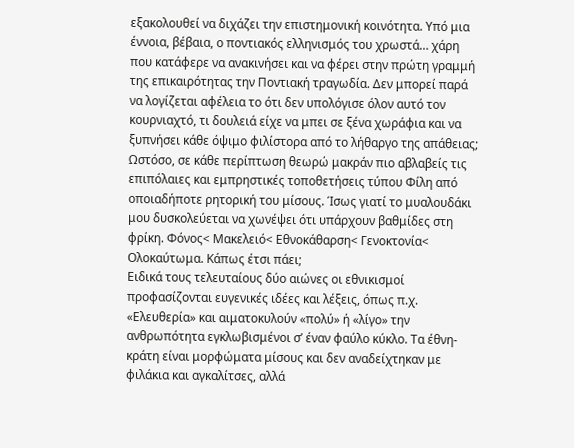εξακολουθεί να διχάζει την επιστημονική κοινότητα. Υπό μια έννοια, βέβαια, ο ποντιακός ελληνισμός του χρωστά… χάρη που κατάφερε να ανακινήσει και να φέρει στην πρώτη γραμμή της επικαιρότητας την Ποντιακή τραγωδία. Δεν μπορεί παρά να λογίζεται αφέλεια το ότι δεν υπολόγισε όλον αυτό τον κουρνιαχτό, τι δουλειά είχε να μπει σε ξένα χωράφια και να ξυπνήσει κάθε όψιμο φιλίστορα από το λήθαργο της απάθειας;
Ωστόσο, σε κάθε περίπτωση θεωρώ μακράν πιο αβλαβείς τις επιπόλαιες και εμπρηστικές τοποθετήσεις τύπου Φίλη από οποιαδήποτε ρητορική του μίσους. Ίσως γιατί το μυαλουδάκι μου δυσκολεύεται να χωνέψει ότι υπάρχουν βαθμίδες στη φρίκη. Φόνος< Μακελειό< Εθνοκάθαρση< Γενοκτονία< Ολοκαύτωμα. Κάπως έτσι πάει;
Ειδικά τους τελευταίους δύο αιώνες οι εθνικισμοί προφασίζονται ευγενικές ιδέες και λέξεις, όπως π.χ. «Ελευθερία» και αιματοκυλούν «πολύ» ή «λίγο» την ανθρωπότητα εγκλωβισμένοι σ’ έναν φαύλο κύκλο. Τα έθνη- κράτη είναι μορφώματα μίσους και δεν αναδείχτηκαν με φιλάκια και αγκαλίτσες, αλλά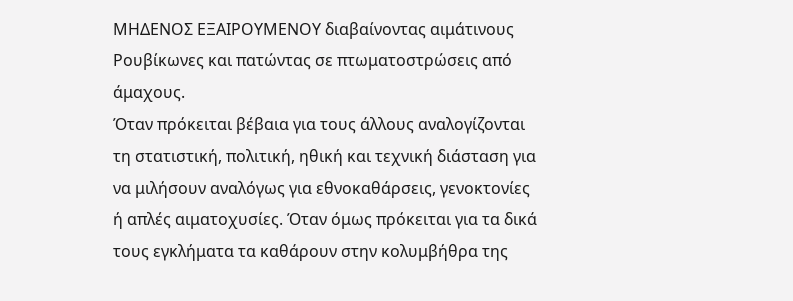ΜΗΔΕΝΟΣ ΕΞΑΙΡΟΥΜΕΝΟΥ διαβαίνοντας αιμάτινους Ρουβίκωνες και πατώντας σε πτωματοστρώσεις από άμαχους.
Όταν πρόκειται βέβαια για τους άλλους αναλογίζονται τη στατιστική, πολιτική, ηθική και τεχνική διάσταση για να μιλήσουν αναλόγως για εθνοκαθάρσεις, γενοκτονίες ή απλές αιματοχυσίες. Όταν όμως πρόκειται για τα δικά τους εγκλήματα τα καθάρουν στην κολυμβήθρα της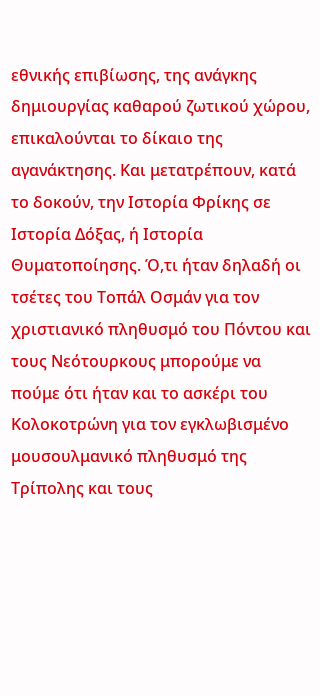εθνικής επιβίωσης, της ανάγκης δημιουργίας καθαρού ζωτικού χώρου, επικαλούνται το δίκαιο της αγανάκτησης. Και μετατρέπουν, κατά το δοκούν, την Ιστορία Φρίκης σε Ιστορία Δόξας, ή Ιστορία Θυματοποίησης. Ό,τι ήταν δηλαδή οι τσέτες του Τοπάλ Οσμάν για τον χριστιανικό πληθυσμό του Πόντου και τους Νεότουρκους μπορούμε να πούμε ότι ήταν και το ασκέρι του Κολοκοτρώνη για τον εγκλωβισμένο μουσουλμανικό πληθυσμό της Τρίπολης και τους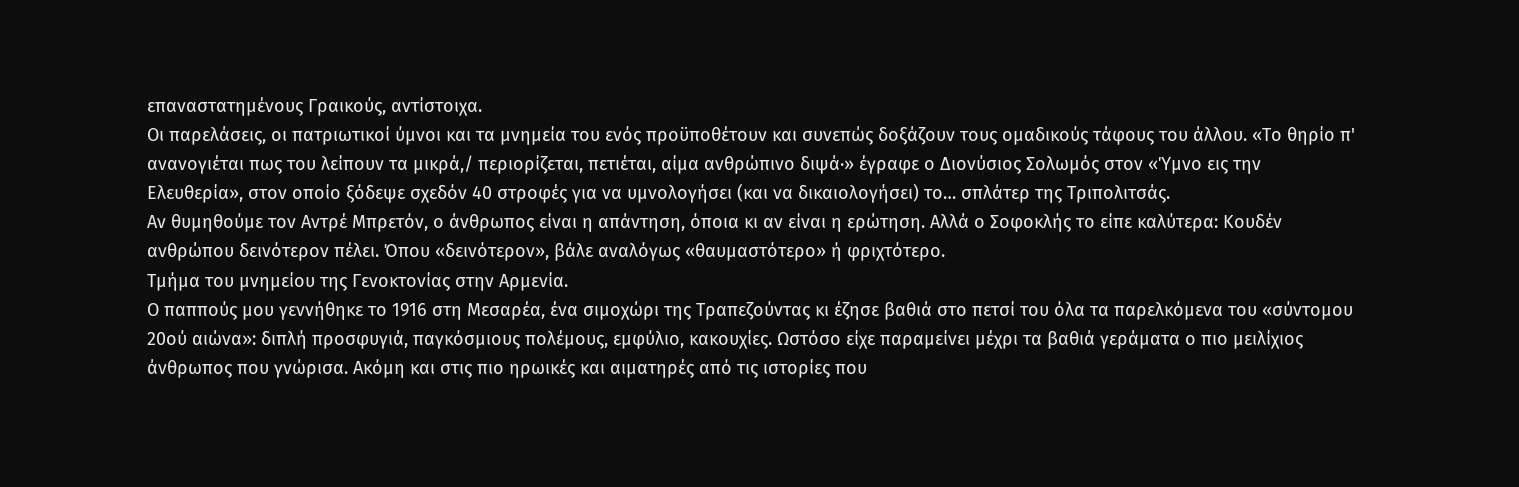επαναστατημένους Γραικούς, αντίστοιχα.
Οι παρελάσεις, οι πατριωτικοί ύμνοι και τα μνημεία του ενός προϋποθέτουν και συνεπώς δοξάζουν τους ομαδικούς τάφους του άλλου. «Το θηρίο π' ανανογιέται πως του λείπουν τα μικρά,/ περιορίζεται, πετιέται, αίμα ανθρώπινο διψά·» έγραφε ο Διονύσιος Σολωμός στον «Ύμνο εις την Ελευθερία», στον οποίο ξόδεψε σχεδόν 40 στροφές για να υμνολογήσει (και να δικαιολογήσει) το… σπλάτερ της Τριπολιτσάς.
Αν θυμηθούμε τον Αντρέ Μπρετόν, ο άνθρωπος είναι η απάντηση, όποια κι αν είναι η ερώτηση. Αλλά ο Σοφοκλής το είπε καλύτερα: Κουδέν ανθρώπου δεινότερον πέλει. Όπου «δεινότερον», βάλε αναλόγως «θαυμαστότερο» ή φριχτότερο.
Τμήμα του μνημείου της Γενοκτονίας στην Αρμενία.
Ο παππούς μου γεννήθηκε το 1916 στη Μεσαρέα, ένα σιμοχώρι της Τραπεζούντας κι έζησε βαθιά στο πετσί του όλα τα παρελκόμενα του «σύντομου 20ού αιώνα»: διπλή προσφυγιά, παγκόσμιους πολέμους, εμφύλιο, κακουχίες. Ωστόσο είχε παραμείνει μέχρι τα βαθιά γεράματα ο πιο μειλίχιος άνθρωπος που γνώρισα. Ακόμη και στις πιο ηρωικές και αιματηρές από τις ιστορίες που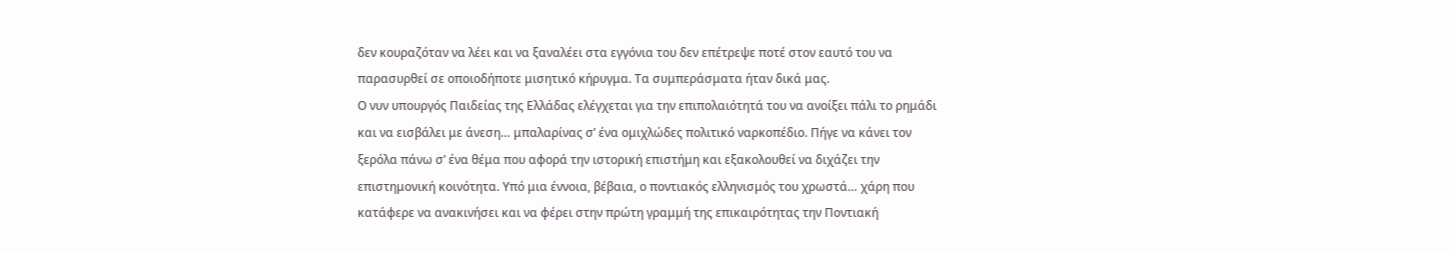δεν κουραζόταν να λέει και να ξαναλέει στα εγγόνια του δεν επέτρεψε ποτέ στον εαυτό του να παρασυρθεί σε οποιοδήποτε μισητικό κήρυγμα. Τα συμπεράσματα ήταν δικά μας.
Ο νυν υπουργός Παιδείας της Ελλάδας ελέγχεται για την επιπολαιότητά του να ανοίξει πάλι το ρημάδι και να εισβάλει με άνεση… μπαλαρίνας σ’ ένα ομιχλώδες πολιτικό ναρκοπέδιο. Πήγε να κάνει τον ξερόλα πάνω σ’ ένα θέμα που αφορά την ιστορική επιστήμη και εξακολουθεί να διχάζει την επιστημονική κοινότητα. Υπό μια έννοια, βέβαια, ο ποντιακός ελληνισμός του χρωστά… χάρη που κατάφερε να ανακινήσει και να φέρει στην πρώτη γραμμή της επικαιρότητας την Ποντιακή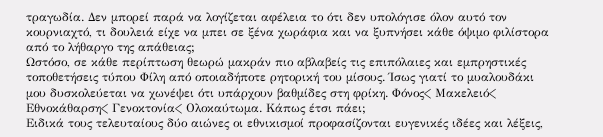τραγωδία. Δεν μπορεί παρά να λογίζεται αφέλεια το ότι δεν υπολόγισε όλον αυτό τον κουρνιαχτό, τι δουλειά είχε να μπει σε ξένα χωράφια και να ξυπνήσει κάθε όψιμο φιλίστορα από το λήθαργο της απάθειας;
Ωστόσο, σε κάθε περίπτωση θεωρώ μακράν πιο αβλαβείς τις επιπόλαιες και εμπρηστικές τοποθετήσεις τύπου Φίλη από οποιαδήποτε ρητορική του μίσους. Ίσως γιατί το μυαλουδάκι μου δυσκολεύεται να χωνέψει ότι υπάρχουν βαθμίδες στη φρίκη. Φόνος< Μακελειό< Εθνοκάθαρση< Γενοκτονία< Ολοκαύτωμα. Κάπως έτσι πάει;
Ειδικά τους τελευταίους δύο αιώνες οι εθνικισμοί προφασίζονται ευγενικές ιδέες και λέξεις,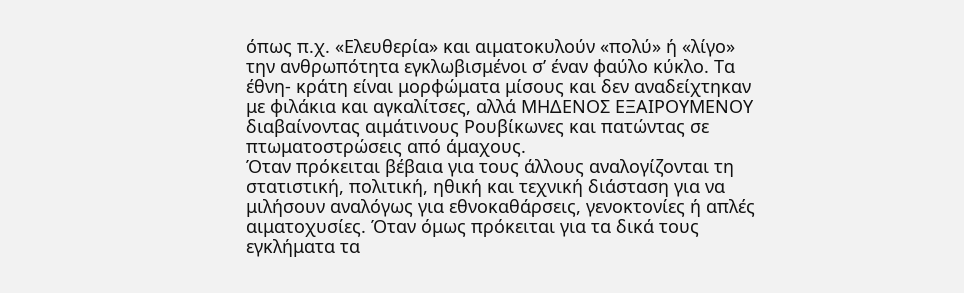όπως π.χ. «Ελευθερία» και αιματοκυλούν «πολύ» ή «λίγο» την ανθρωπότητα εγκλωβισμένοι σ’ έναν φαύλο κύκλο. Τα έθνη- κράτη είναι μορφώματα μίσους και δεν αναδείχτηκαν με φιλάκια και αγκαλίτσες, αλλά ΜΗΔΕΝΟΣ ΕΞΑΙΡΟΥΜΕΝΟΥ διαβαίνοντας αιμάτινους Ρουβίκωνες και πατώντας σε πτωματοστρώσεις από άμαχους.
Όταν πρόκειται βέβαια για τους άλλους αναλογίζονται τη στατιστική, πολιτική, ηθική και τεχνική διάσταση για να μιλήσουν αναλόγως για εθνοκαθάρσεις, γενοκτονίες ή απλές αιματοχυσίες. Όταν όμως πρόκειται για τα δικά τους εγκλήματα τα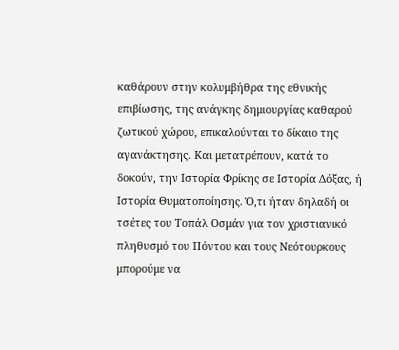καθάρουν στην κολυμβήθρα της εθνικής επιβίωσης, της ανάγκης δημιουργίας καθαρού ζωτικού χώρου, επικαλούνται το δίκαιο της αγανάκτησης. Και μετατρέπουν, κατά το δοκούν, την Ιστορία Φρίκης σε Ιστορία Δόξας, ή Ιστορία Θυματοποίησης. Ό,τι ήταν δηλαδή οι τσέτες του Τοπάλ Οσμάν για τον χριστιανικό πληθυσμό του Πόντου και τους Νεότουρκους μπορούμε να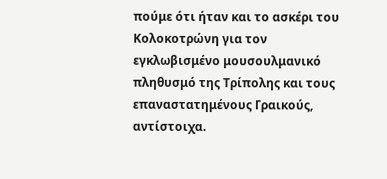πούμε ότι ήταν και το ασκέρι του Κολοκοτρώνη για τον εγκλωβισμένο μουσουλμανικό πληθυσμό της Τρίπολης και τους επαναστατημένους Γραικούς, αντίστοιχα.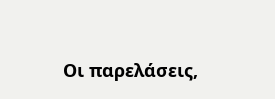Οι παρελάσεις,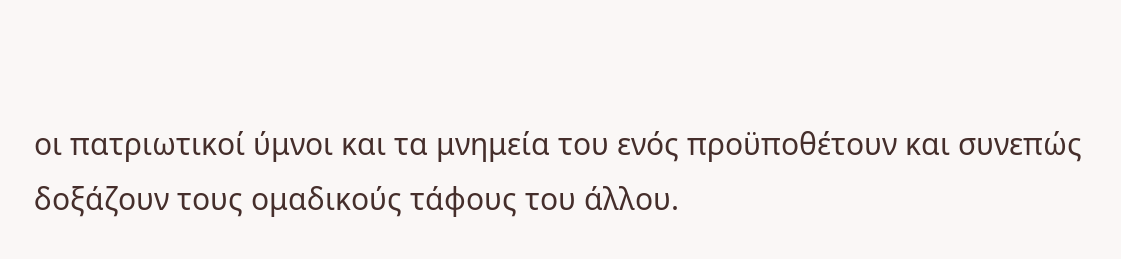οι πατριωτικοί ύμνοι και τα μνημεία του ενός προϋποθέτουν και συνεπώς δοξάζουν τους ομαδικούς τάφους του άλλου.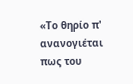«Το θηρίο π' ανανογιέται πως του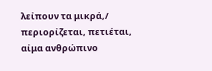λείπουν τα μικρά,/ περιορίζεται, πετιέται, αίμα ανθρώπινο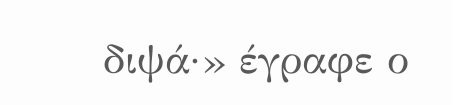διψά·» έγραφε ο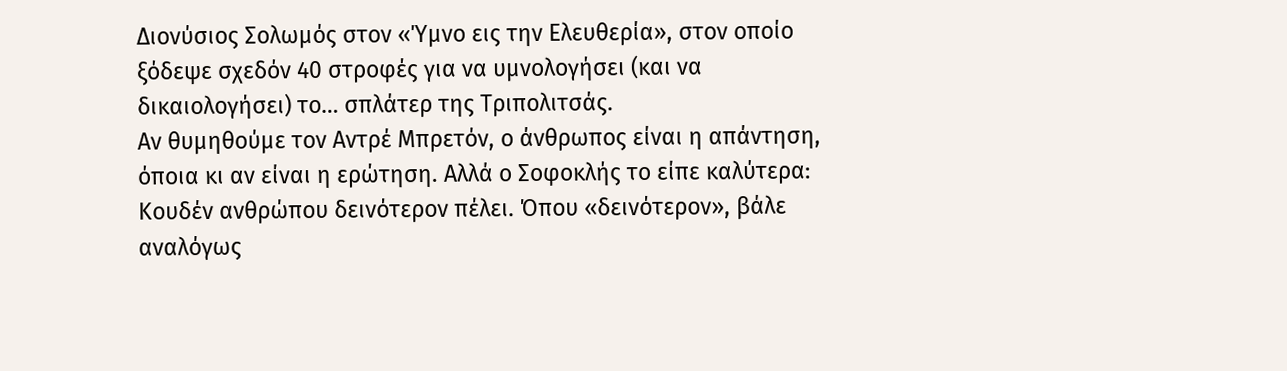Διονύσιος Σολωμός στον «Ύμνο εις την Ελευθερία», στον οποίο ξόδεψε σχεδόν 40 στροφές για να υμνολογήσει (και να δικαιολογήσει) το… σπλάτερ της Τριπολιτσάς.
Αν θυμηθούμε τον Αντρέ Μπρετόν, ο άνθρωπος είναι η απάντηση, όποια κι αν είναι η ερώτηση. Αλλά ο Σοφοκλής το είπε καλύτερα: Κουδέν ανθρώπου δεινότερον πέλει. Όπου «δεινότερον», βάλε αναλόγως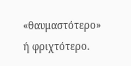«θαυμαστότερο» ή φριχτότερο.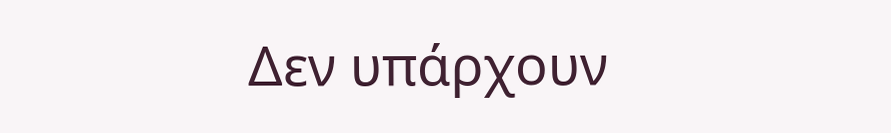Δεν υπάρχουν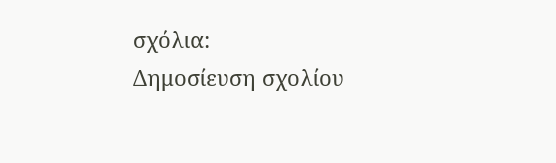σχόλια:
Δημοσίευση σχολίου